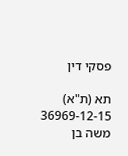פסקי דין

תא (ת"א) 36969-12-15 משה בן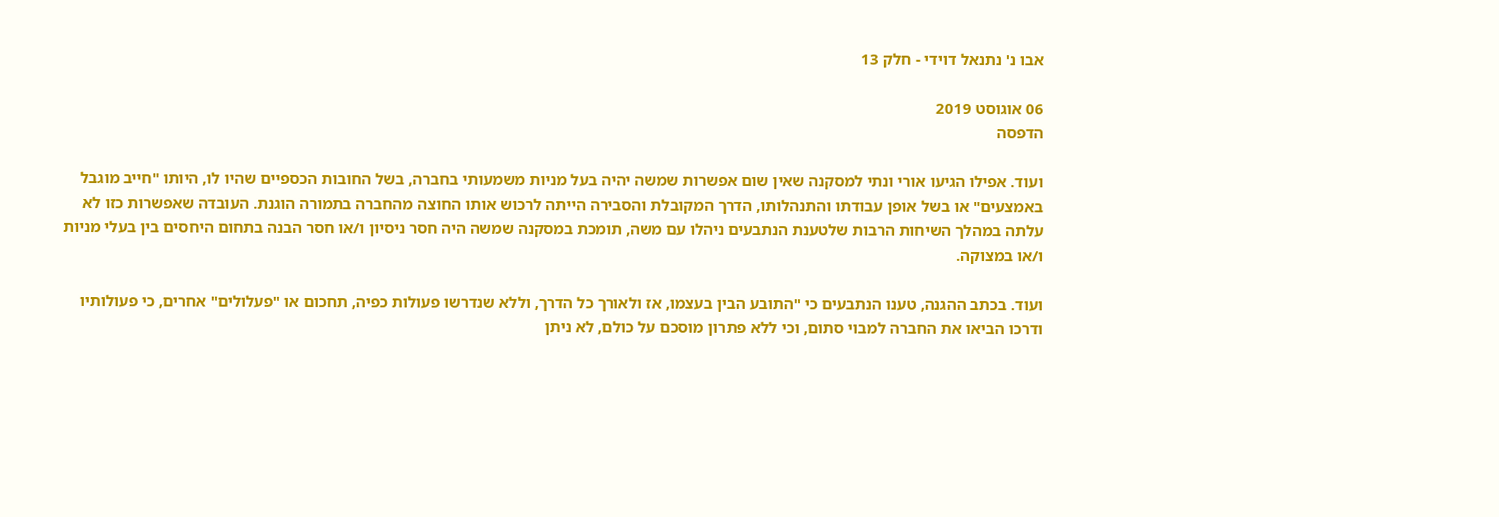אבו נ' נתנאל דוידי - חלק 13

06 אוגוסט 2019
הדפסה

ועוד. אפילו הגיעו אורי ונתי למסקנה שאין שום אפשרות שמשה יהיה בעל מניות משמעותי בחברה, בשל החובות הכספיים שהיו לו, היותו "חייב מוגבל באמצעים" או בשל אופן עבודתו והתנהלותו, הדרך המקובלת והסבירה הייתה לרכוש אותו החוצה מהחברה בתמורה הוגנת. העובדה שאפשרות כזו לא עלתה במהלך השיחות הרבות שלטענת הנתבעים ניהלו עם משה, תומכת במסקנה שמשה היה חסר ניסיון ו/או חסר הבנה בתחום היחסים בין בעלי מניות ו/או במצוקה.

ועוד. בכתב ההגנה, טענו הנתבעים כי "התובע הבין בעצמו, אז ולאורך כל הדרך, וללא שנדרשו פעולות כפיה, תחכום או "פעלולים" אחרים, כי פעולותיו ודרכו הביאו את החברה למבוי סתום, וכי ללא פתרון מוסכם על כולם, לא ניתן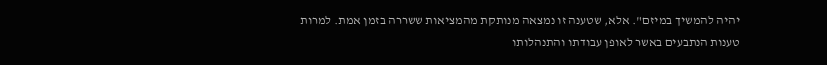יהיה להמשיך במיזם". אלא, שטענה זו נמצאה מנותקת מהמציאות ששררה בזמן אמת. למרות טענות הנתבעים באשר לאופן עבודתו והתנהלותו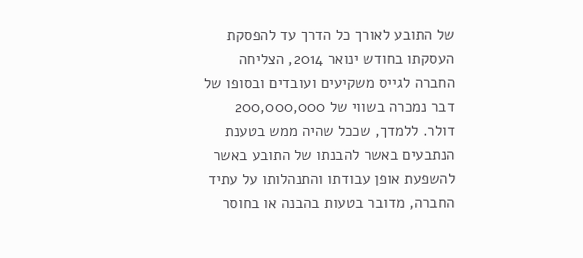של התובע לאורך כל הדרך עד להפסקת העסקתו בחודש ינואר 2014, הצליחה החברה לגייס משקיעים ועובדים ובסופו של דבר נמכרה בשווי של 200,000,000 דולר. ללמדך, שככל שהיה ממש בטענת הנתבעים באשר להבנתו של התובע באשר להשפעת אופן עבודתו והתנהלותו על עתיד החברה, מדובר בטעות בהבנה או בחוסר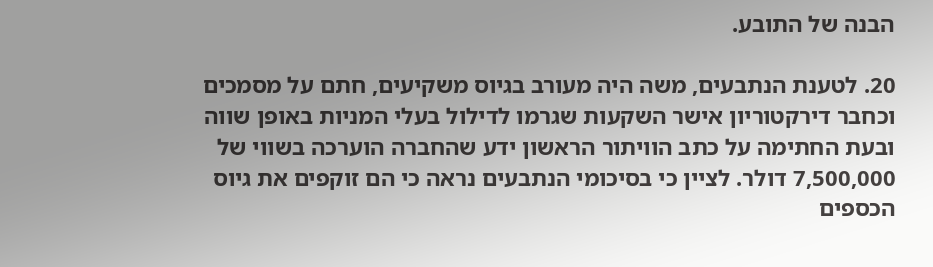הבנה של התובע.

20. לטענת הנתבעים, משה היה מעורב בגיוס משקיעים, חתם על מסמכים וכחבר דירקטוריון אישר השקעות שגרמו לדילול בעלי המניות באופן שווה ובעת החתימה על כתב הוויתור הראשון ידע שהחברה הוערכה בשווי של 7,500,000 דולר. לציין כי בסיכומי הנתבעים נראה כי הם זוקפים את גיוס הכספים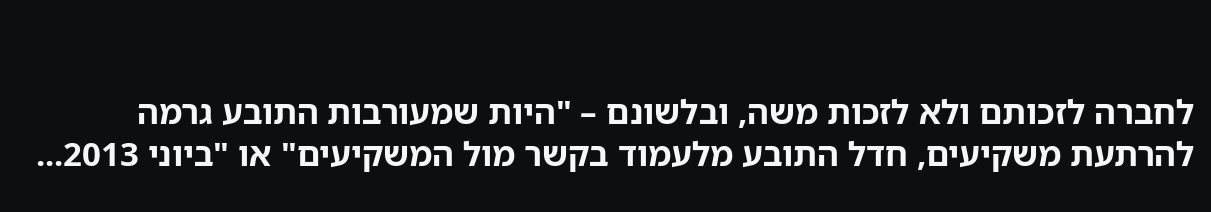לחברה לזכותם ולא לזכות משה, ובלשונם – "היות שמעורבות התובע גרמה להרתעת משקיעים, חדל התובע מלעמוד בקשר מול המשקיעים" או "ביוני 2013...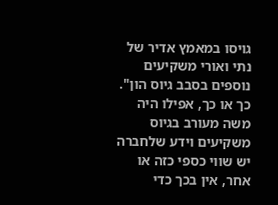גויסו במאמץ אדיר של נתי ואורי משקיעים נוספים בסבב גיוס הון". כך או כך, אפילו היה משה מעורב בגיוס משקיעים וידע שלחברה יש שווי כספי כזה או אחר, אין בכך כדי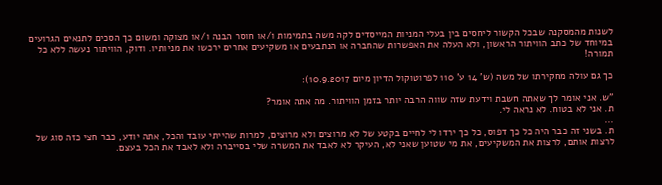לשנות מהמסקנה שבכל הקשור ליחסים בין בעלי המניות המייסדים לקה משה בתמימות ו/או חוסר הבנה ו/או מצוקה ומשום כך הסכים לתנאים הגרועים במיוחד של כתב הוויתור הראשון, ולא העלה את האפשרות שהחברה או הנתבעים או משקיעים אחרים ירכשו את מניותיו. ודוק, הוויתור נעשה ללא כל תמורה!

כך גם עולה מחקירתו של משה (ש' 14 ע' 110 לפרוטוקול הדיון מיום 10.9.2017):

"ש. אני אומר לך שאתה חשבת וידעת שזה שווה הרבה יותר בזמן הוויתור. מה אתה אומר?
ת. אני לא בטוח. לא נראה לי.
...
ת. בשני זה כבר היה כל כך דפוס, כל כך ירדו לי לחיים בקטע של לא מרוצים ולא מרוצים, למרות שהייתי עובד והכל, אתה יודע, כבר חצי כזה סוג של לרצות אותם, לרצות את המשקיעים, את מי שטוען שאני לא, העיקר לא לאבד את המשרה שלי בסייברה ולא לאבד את הכל בעצם.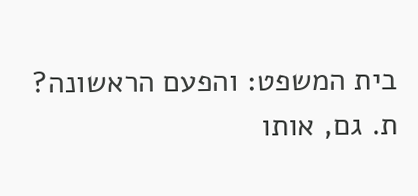בית המשפט: והפעם הראשונה?
ת. גם, אותו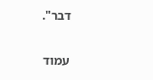דבר".

עמוד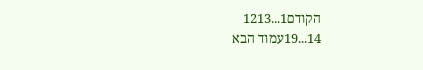הקודם1...1213
14...19עמוד הבא